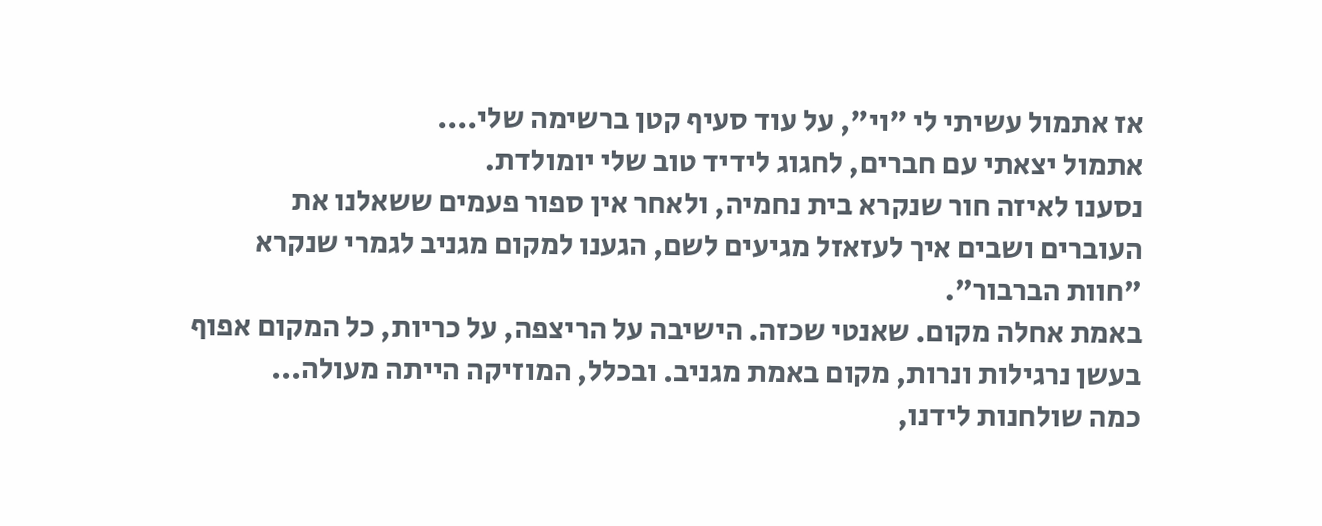אז אתמול עשיתי לי "וי", על עוד סעיף קטן ברשימה שלי....
אתמול יצאתי עם חברים, לחגוג לידיד טוב שלי יומולדת.
נסענו לאיזה חור שנקרא בית נחמיה, ולאחר אין ספור פעמים ששאלנו את העוברים ושבים איך לעזאזל מגיעים לשם, הגענו למקום מגניב לגמרי שנקרא "חוות הברבור".
באמת אחלה מקום. שאנטי שכזה. הישיבה על הריצפה, על כריות, כל המקום אפוף בעשן נרגילות ונרות, מקום באמת מגניב. ובכלל, המוזיקה הייתה מעולה...
כמה שולחנות לידנו,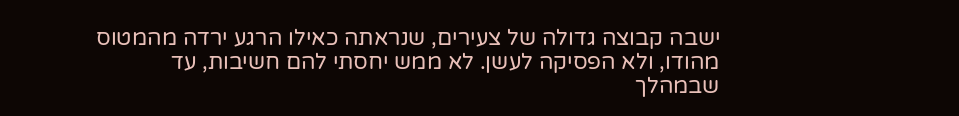ישבה קבוצה גדולה של צעירים, שנראתה כאילו הרגע ירדה מהמטוס מהודו, ולא הפסיקה לעשן. לא ממש יחסתי להם חשיבות, עד שבמהלך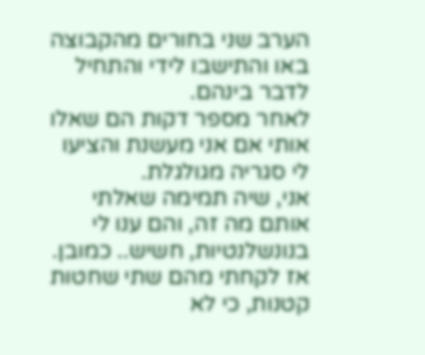הערב שני בחורים מהקבוצה באו והתישבו לידי והתחיל לדבר בינהם.
לאחר מספר דקות הם שאלו אותי אם אני מעשנת והציעו לי סגריה מגולגלת.
אני, שיה תמימה שאלתי אותם מה זה, והם ענו לי בנונשלנטיות, חשיש.. כמובן. אז לקחתי מהם שתי שחטות קטנות, כי לא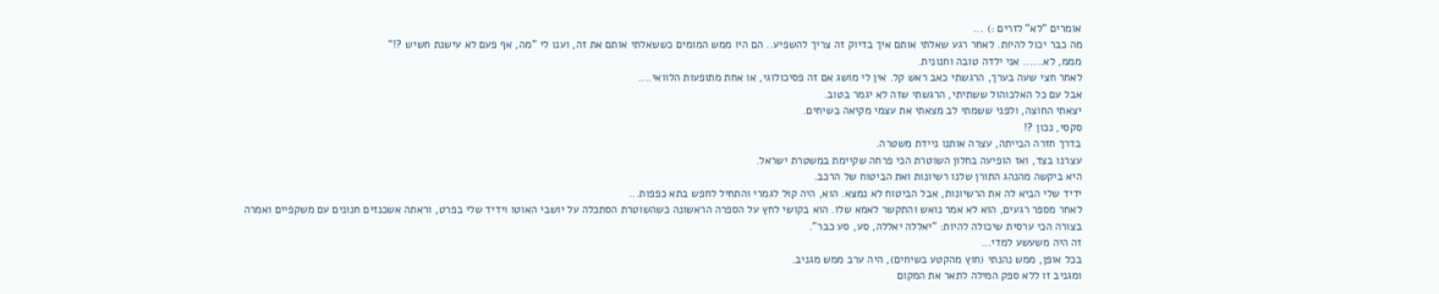אומרים "לא" לזרים :) ...
מה כבר יכול להיות. לאחר רגע שאלתי אותם איך בדיוק זה צריך להשפיע.. הם היו ממש המומים כששאלתי אותם את זה, וענו לי "מה, אף פעם לא עישנת חשיש ?!"
מממ, לא...... אני ילדה טובה וחנונית.
לאחר חצי שעה בערך, הרגשתי כאב ראש קל. אין לי מושג אם זה פסיכולוגי, או אחת מתופעות הלוואי....
אבל עם כל האלכוהול ששתיתי, הרגשתי שזה לא יגמר בטוב.
יצאתי החוצה, ולפני ששמתי לב מצאתי את עצמי מקיאה בשיחים.
סקסי, נכון ?!
בדרך חזרה הבייתה, עצרה אותנו ניידת משטרה.
עצרנו בצד, ואז הופיעה בחלון השוטרת הכי פרחה שקיימת במשטרת ישראל.
היא ביקשה מהנהג התורן שלנו רשיונות ואת הביטוח של הרכב.
ידיד שלי הביא לה את הרשיונות, אבל הביטוח לא נמצא. הוא, היה קוּל לגמרי והתחיל לחפש בתא כפפות...
לאחר מספר רגעים, הוא לא אמר נואש והתקשר לאמא שלו. הוא בקושי לחץ על הספרה הראשונה כשהשוטרת הסתכלה על יושבי האוטו וידיד שלי בפרט, וראתה אשכנזים חנונים עם משקפיים ואמרה בצורה הכי ערסית שיכולה להיות: "יאללה יאללה, סע, סע כבר".
זה היה משעשע למדי...
בכל אופן, ממש נהנתי (חוץ מהקטע בשיחים), היה ערב ממש מגניב.
ומגניב זו ללא ספק המילה לתאר את המקום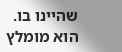שהיינו בו.
הוא מומלץ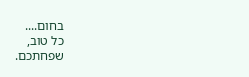בחום....
כל טוב,
שפחתכם.